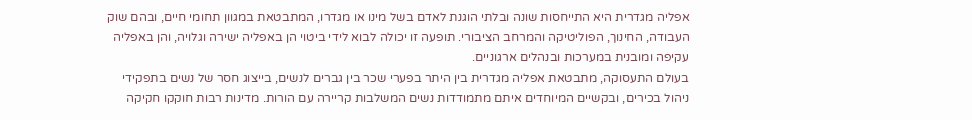אפליה מגדרית היא התייחסות שונה ובלתי הוגנת לאדם בשל מינו או מגדרו, המתבטאת במגוון תחומי חיים, ובהם שוק העבודה, החינוך, הפוליטיקה והמרחב הציבורי. תופעה זו יכולה לבוא לידי ביטוי הן באפליה ישירה וגלויה, והן באפליה עקיפה ומובנית במערכות ובנהלים ארגוניים.
בעולם התעסוקה, מתבטאת אפליה מגדרית בין היתר בפערי שכר בין גברים לנשים, בייצוג חסר של נשים בתפקידי ניהול בכירים, ובקשיים המיוחדים איתם מתמודדות נשים המשלבות קריירה עם הורות. מדינות רבות חוקקו חקיקה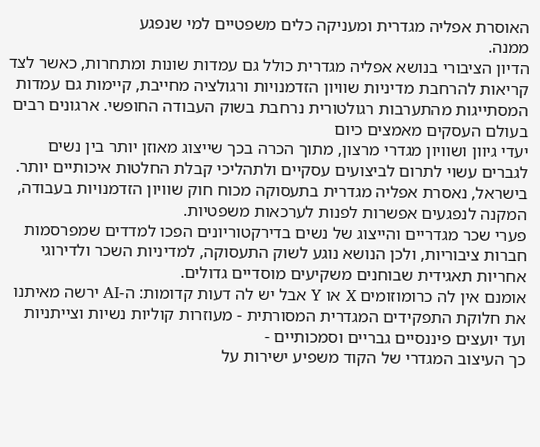האוסרת אפליה מגדרית ומעניקה כלים משפטיים למי שנפגע
ממנה.
הדיון הציבורי בנושא אפליה מגדרית כולל גם עמדות שונות ומתחרות, כאשר לצד קריאות להרחבת מדיניות שוויון הזדמנויות ורגולציה מחייבת, קיימות גם עמדות המסתייגות מהתערבות רגולטורית נרחבת בשוק העבודה החופשי. ארגונים רבים בעולם העסקים מאמצים כיום
יעדי גיוון ושוויון מגדרי מרצון, מתוך הכרה בכך שייצוג מאוזן יותר בין נשים לגברים עשוי לתרום לביצועים עסקיים ולתהליכי קבלת החלטות איכותיים יותר. בישראל, נאסרת אפליה מגדרית בתעסוקה מכוח חוק שוויון הזדמנויות בעבודה, המקנה לנפגעים אפשרות לפנות לערכאות משפטיות.
פערי שכר מגדריים והייצוג של נשים בדירקטוריונים הפכו למדדים שמפרסמות חברות ציבוריות, ולכן הנושא נוגע לשוק התעסוקה, למדיניות השכר ולדירוגי
אחריות תאגידית שבוחנים משקיעים מוסדיים גדולים.
אומנם אין לה כרומוזומים X או Y אבל יש לה דעות קדומות: ה-AI ירשה מאיתנו את חלוקת התפקידים המגדרית המסורתית - מעוזרות קוליות נשיות וצייתניות ועד יועצים פיננסיים גבריים וסמכותיים -
כך העיצוב המגדרי של הקוד משפיע ישירות על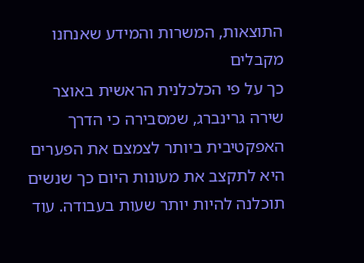התוצאות, המשרות והמידע שאנחנו מקבלים
כך על פי הכלכלנית הראשית באוצר שירה גרינברג, שמסבירה כי הדרך האפקטיבית ביותר לצמצם את הפערים היא לתקצב את מעונות היום כך שנשים תוכלנה להיות יותר שעות בעבודה. עוד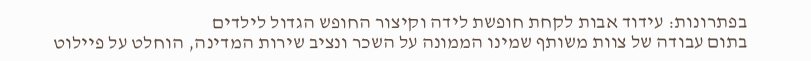בפתרונות: עידוד אבות לקחת חופשת לידה וקיצור החופש הגדול לילדים
בתום עבודה של צוות משותף שמינו הממונה על השכר ונציב שירות המדינה, הוחלט על פיילוט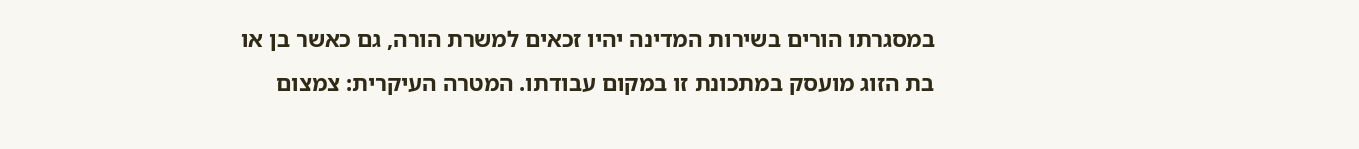במסגרתו הורים בשירות המדינה יהיו זכאים למשרת הורה, גם כאשר בן או בת הזוג מועסק במתכונת זו במקום עבודתו. המטרה העיקרית: צמצום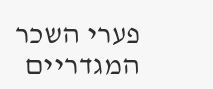פערי השכר המגדריים